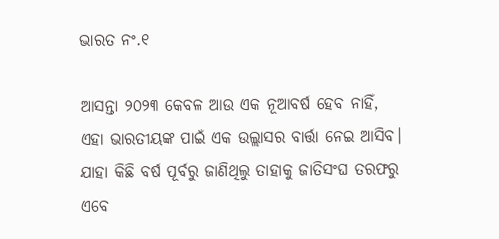ଭାରତ ନଂ.୧

ଆସନ୍ତା ୨୦୨୩ କେବଳ ଆଉ ଏକ ନୂଆବର୍ଷ ହେବ ନାହିଁ, ଏହା ଭାରତୀୟଙ୍କ ପାଇଁ ଏକ ଉଲ୍ଲାସର ବାର୍ତ୍ତା ନେଇ ଆସିବ। ଯାହା କିଛି ବର୍ଷ ପୂର୍ବରୁ ଜାଣିଥିଲୁ ତାହାକୁ ଜାତିସଂଘ ତରଫରୁ ଏବେ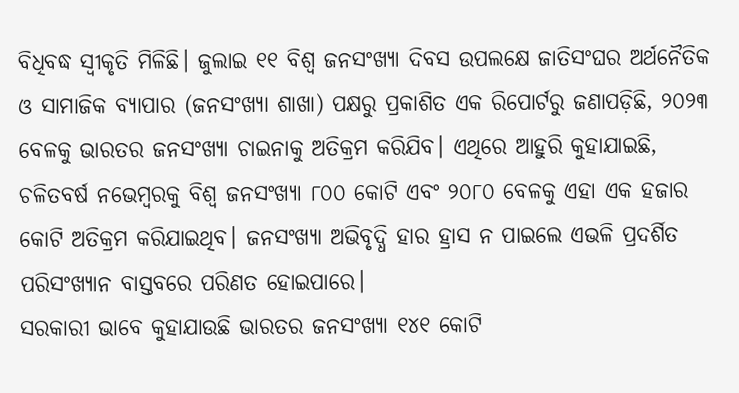ବିଧିବଦ୍ଧ ସ୍ବୀକୃତି ମିଳିଛି। ଜୁଲାଇ ୧୧ ବିଶ୍ୱ ଜନସଂଖ୍ୟା ଦିବସ ଉପଲକ୍ଷେ ଜାତିସଂଘର ଅର୍ଥନୈତିକ ଓ ସାମାଜିକ ବ୍ୟାପାର (ଜନସଂଖ୍ୟା ଶାଖା) ପକ୍ଷରୁ ପ୍ରକାଶିତ ଏକ ରିପୋର୍ଟରୁ ଜଣାପଡ଼ିଛି, ୨୦୨୩ ବେଳକୁ ଭାରତର ଜନସଂଖ୍ୟା ଚାଇନାକୁ ଅତିକ୍ରମ କରିଯିବ। ଏଥିରେ ଆହୁରି କୁହାଯାଇଛି, ଚଳିତବର୍ଷ ନଭେମ୍ବରକୁ ବିଶ୍ୱ ଜନସଂଖ୍ୟା ୮୦୦ କୋଟି ଏବଂ ୨୦୮୦ ବେଳକୁ ଏହା ଏକ ହଜାର କୋଟି ଅତିକ୍ରମ କରିଯାଇଥିବ। ଜନସଂଖ୍ୟା ଅଭିବୃଦ୍ଧି ହାର ହ୍ରାସ ନ ପାଇଲେ ଏଭଳି ପ୍ରଦର୍ଶିତ ପରିସଂଖ୍ୟାନ ବାସ୍ତବରେ ପରିଣତ ହୋଇପାରେ।
ସରକାରୀ ଭାବେ କୁହାଯାଉଛି ଭାରତର ଜନସଂଖ୍ୟା ୧୪୧ କୋଟି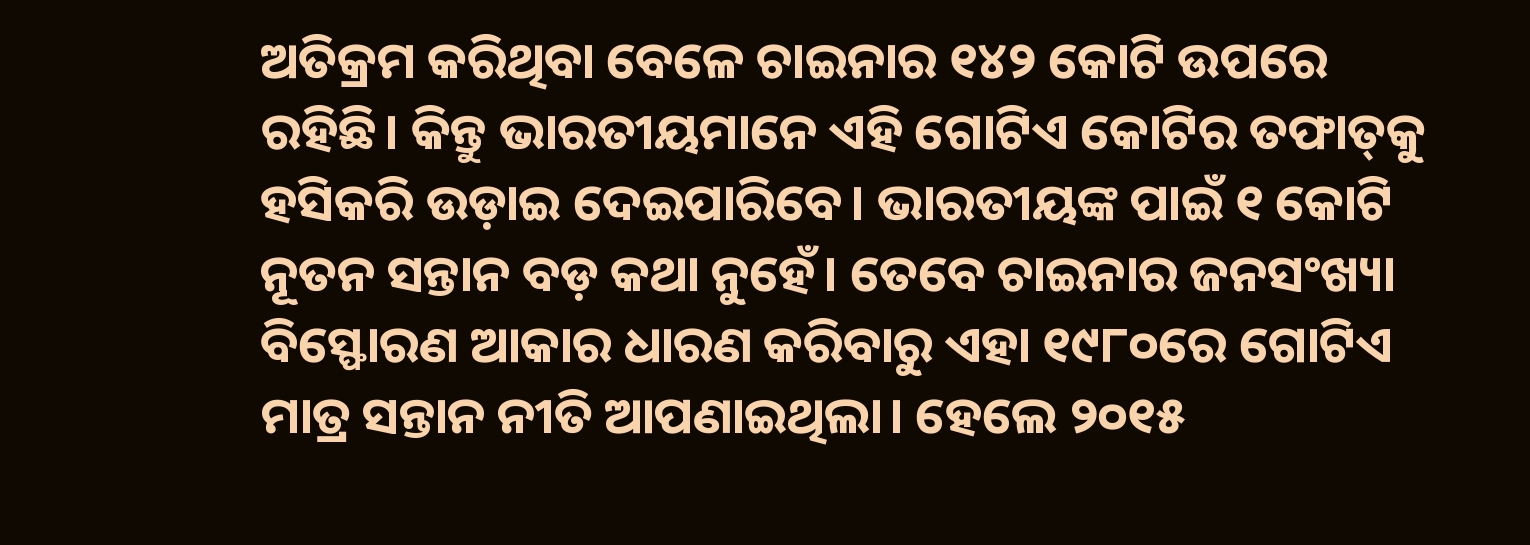ଅତିକ୍ରମ କରିଥିବା ବେଳେ ଚାଇନାର ୧୪୨ କୋଟି ଉପରେ ରହିଛି। କିନ୍ତୁ ଭାରତୀୟମାନେ ଏହି ଗୋଟିଏ କୋଟିର ତଫାତ୍‌କୁ ହସିକରି ଉଡ଼ାଇ ଦେଇପାରିବେ। ଭାରତୀୟଙ୍କ ପାଇଁ ୧ କୋଟି ନୂତନ ସନ୍ତାନ ବଡ଼ କଥା ନୁହେଁ। ତେବେ ଚାଇନାର ଜନସଂଖ୍ୟା ବିସ୍ଫୋରଣ ଆକାର ଧାରଣ କରିବାରୁ ଏହା ୧୯୮୦ରେ ଗୋଟିଏ ମାତ୍ର ସନ୍ତାନ ନୀତି ଆପଣାଇଥିଲା। ହେଲେ ୨୦୧୫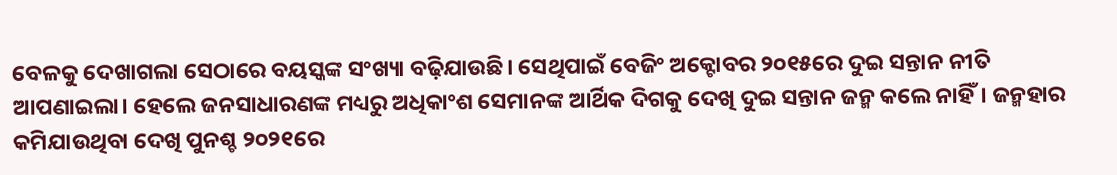ବେଳକୁ ଦେଖାଗଲା ସେଠାରେ ବୟସ୍କଙ୍କ ସଂଖ୍ୟା ବଢ଼ିଯାଉଛି। ସେଥିପାଇଁ ବେଜିଂ ଅକ୍ଟୋବର ୨୦୧୫ରେ ଦୁଇ ସନ୍ତାନ ନୀତି ଆପଣାଇଲା। ହେଲେ ଜନସାଧାରଣଙ୍କ ମଧ୍ୟରୁ ଅଧିକାଂଶ ସେମାନଙ୍କ ଆର୍ଥିକ ଦିଗକୁ ଦେଖି ଦୁଇ ସନ୍ତାନ ଜନ୍ମ କଲେ ନାହିଁ। ଜନ୍ମହାର କମିଯାଉଥିବା ଦେଖି ପୁନଶ୍ଚ ୨୦୨୧ରେ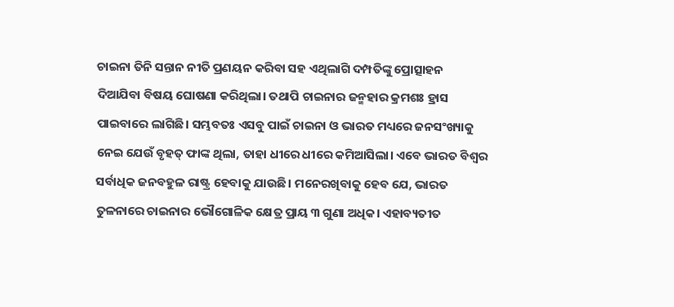ଚାଇନା ତିନି ସନ୍ତାନ ନୀତି ପ୍ରଣୟନ କରିବା ସହ ଏଥିଲାଗି ଦମ୍ପତିଙ୍କୁ ପ୍ରୋତ୍ସାହନ ଦିଆଯିବା ବିଷୟ ଘୋଷଣା କରିଥିଲା। ତଥାପି ଚାଇନାର ଜନ୍ମହାର କ୍ରମଶଃ ହ୍ରାସ ପାଇବାରେ ଲାଗିଛି। ସମ୍ଭବତଃ ଏସବୁ ପାଇଁ ଚାଇନା ଓ ଭାରତ ମଧ୍ୟରେ ଜନସଂଖ୍ୟାକୁ ନେଇ ଯେଉଁ ବୃହତ୍‌ ଫାଙ୍କ ଥିଲା, ତାହା ଧୀରେ ଧୀରେ କମିଆସିଲା। ଏବେ ଭାରତ ବିଶ୍ୱର ସର୍ବାଧିକ ଜନବହୁଳ ରାଷ୍ଟ୍ର ହେବାକୁ ଯାଉଛି। ମନେରଖିବାକୁ ହେବ ଯେ, ଭାରତ ତୁଳନାରେ ଚାଇନାର ଭୌଗୋଳିକ କ୍ଷେତ୍ର ପ୍ରାୟ ୩ ଗୁଣା ଅଧିକ। ଏହାବ୍ୟତୀତ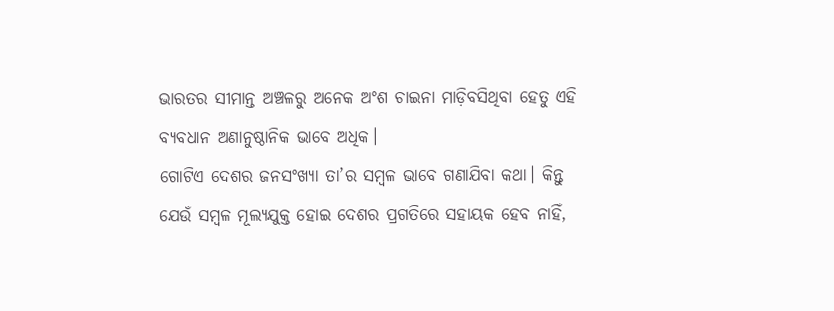ଭାରତର ସୀମାନ୍ତ ଅଞ୍ଚଳରୁ ଅନେକ ଅଂଶ ଚାଇନା ମାଡ଼ିବସିଥିବା ହେତୁ ଏହି ବ୍ୟବଧାନ ଅଣାନୁଷ୍ଠାନିକ ଭାବେ ଅଧିକ।
ଗୋଟିଏ ଦେଶର ଜନସଂଖ୍ୟା ତା’ର ସମ୍ବଳ ଭାବେ ଗଣାଯିବା କଥା। କିନ୍ତୁ ଯେଉଁ ସମ୍ବଳ ମୂଲ୍ୟଯୁକ୍ତ ହୋଇ ଦେଶର ପ୍ରଗତିରେ ସହାୟକ ହେବ ନାହିଁ,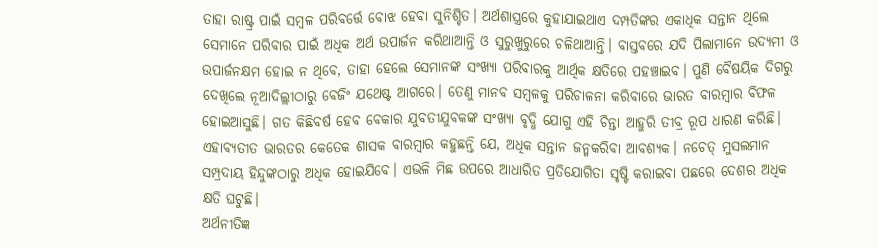ତାହା ରାଷ୍ଟ୍ର ପାଇଁ ସମ୍ବଳ ପରିବର୍ତ୍ତେ ବୋଝ ହେବା ସୁନିଶ୍ଚିତ। ଅର୍ଥଶାସ୍ତ୍ରରେ କୁହାଯାଇଥାଏ ଦମ୍ପତିଙ୍କର ଏକାଧିକ ସନ୍ତାନ ଥିଲେ ସେମାନେ ପରିବାର ପାଇଁ ଅଧିକ ଅର୍ଥ ଉପାର୍ଜନ କରିଥାଆନ୍ତି ଓ ସୁରୁଖୁରୁରେ ଚଳିଥାଆନ୍ତି। ବାସ୍ତବରେ ଯଦି ପିଲାମାନେ ଉଦ୍ୟମୀ ଓ ଉପାର୍ଜନକ୍ଷମ ହୋଇ ନ ଥିବେ, ତାହା ହେଲେ ସେମାନଙ୍କ ସଂଖ୍ୟା ପରିବାରକୁ ଆର୍ଥିକ କ୍ଷତିରେ ପହଞ୍ଚାଇବ। ପୁଣି ବୈଷୟିକ ଦିଗରୁ ଦେଖିଲେ ନୂଆଦିଲ୍ଲୀଠାରୁ ବେଜିଂ ଯଥେଷ୍ଟ ଆଗରେ। ତେଣୁ ମାନବ ସମ୍ବଳକୁ ପରିଚାଳନା କରିବାରେ ଭାରତ ବାରମ୍ବାର ବିଫଳ ହୋଇଆସୁଛି। ଗତ କିଛିବର୍ଷ ହେବ ବେକାର ଯୁବତୀଯୁବକଙ୍କ ସଂଖ୍ୟା ବୃଦ୍ଧି ଯୋଗୁ ଏହି ଚିନ୍ତା ଆହୁରି ତୀବ୍ର ରୂପ ଧାରଣ କରିଛି। ଏହାବ୍ୟତୀତ ଭାରତର କେତେକ ଶାସକ ବାରମ୍ବାର କହୁଛନ୍ତି ଯେ, ଅଧିକ ସନ୍ତାନ ଜନ୍ମକରିବା ଆବଶ୍ୟକ। ନଚେତ୍‌ ମୁସଲମାନ ସମ୍ପ୍ରଦାୟ ହିନ୍ଦୁଙ୍କଠାରୁ ଅଧିକ ହୋଇଯିବେ। ଏଭଳି ମିଛ ଉପରେ ଆଧାରିତ ପ୍ରତିଯୋଗିତା ସୃଷ୍ଟି କରାଇବା ପଛରେ ଦେଶର ଅଧିକ କ୍ଷତି ଘଟୁଛି।
ଅର୍ଥନୀତିଜ୍ଞ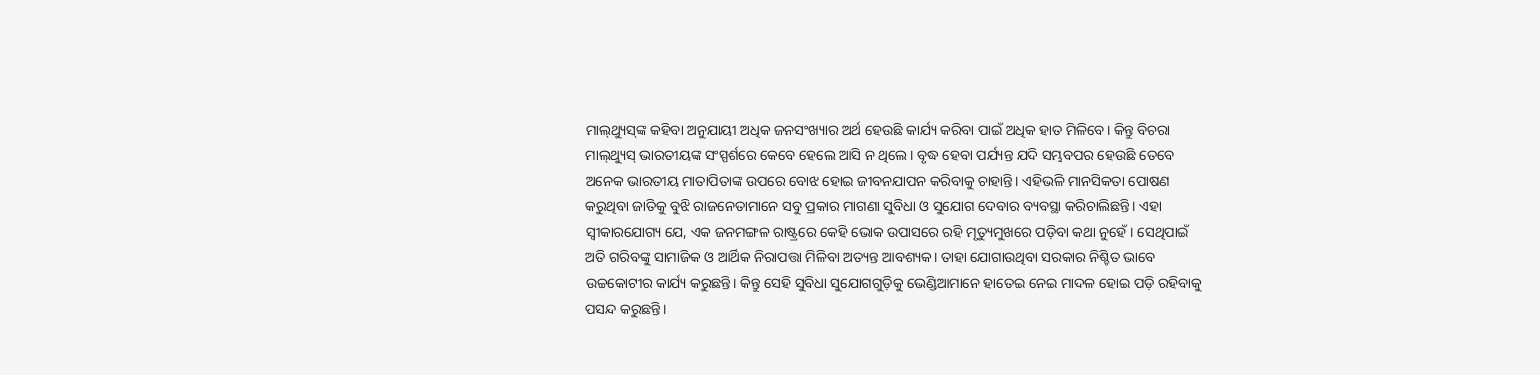ମାଲ୍‌ଥ୍ୟୁସ୍‌ଙ୍କ କହିବା ଅନୁଯାୟୀ ଅଧିକ ଜନସଂଖ୍ୟାର ଅର୍ଥ ହେଉଛି କାର୍ଯ୍ୟ କରିବା ପାଇଁ ଅଧିକ ହାତ ମିଳିବେ। କିନ୍ତୁ ବିଚରା ମାଲ୍‌ଥ୍ୟୁସ୍‌ ଭାରତୀୟଙ୍କ ସଂସ୍ପର୍ଶରେ କେବେ ହେଲେ ଆସି ନ ଥିଲେ। ବୃଦ୍ଧ ହେବା ପର୍ଯ୍ୟନ୍ତ ଯଦି ସମ୍ଭବପର ହେଉଛି ତେବେ ଅନେକ ଭାରତୀୟ ମାତାପିତାଙ୍କ ଉପରେ ବୋଝ ହୋଇ ଜୀବନଯାପନ କରିବାକୁ ଚାହାନ୍ତି। ଏହିଭଳି ମାନସିକତା ପୋଷଣ କରୁଥିବା ଜାତିକୁ ବୁଝି ରାଜନେତାମାନେ ସବୁ ପ୍ରକାର ମାଗଣା ସୁବିଧା ଓ ସୁଯୋଗ ଦେବାର ବ୍ୟବସ୍ଥା କରିଚାଲିଛନ୍ତି। ଏହା ସ୍ବୀକାରଯୋଗ୍ୟ ଯେ, ଏକ ଜନମଙ୍ଗଳ ରାଷ୍ଟ୍ରରେ କେହି ଭୋକ ଉପାସରେ ରହି ମୃତ୍ୟୁମୁଖରେ ପଡ଼ିବା କଥା ନୁହେଁ। ସେଥିପାଇଁ ଅତି ଗରିବଙ୍କୁ ସାମାଜିକ ଓ ଆର୍ଥିକ ନିରାପତ୍ତା ମିଳିବା ଅତ୍ୟନ୍ତ ଆବଶ୍ୟକ। ତାହା ଯୋଗାଉଥିବା ସରକାର ନିଶ୍ଚିତ ଭାବେ ଉଚ୍ଚକୋଟୀର କାର୍ଯ୍ୟ କରୁଛନ୍ତି। କିନ୍ତୁ ସେହି ସୁବିଧା ସୁଯୋଗଗୁଡ଼ିକୁ ଭେଣ୍ଡିଆମାନେ ହାତେଇ ନେଇ ମାଦଳ ହୋଇ ପଡ଼ି ରହିବାକୁ ପସନ୍ଦ କରୁଛନ୍ତି।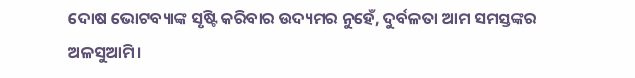ଦୋଷ ଭୋଟବ୍ୟାଙ୍କ ସୃଷ୍ଟି କରିବାର ଉଦ୍ୟମର ନୁହେଁ, ଦୁର୍ବଳତା ଆମ ସମସ୍ତଙ୍କର ଅଳସୁଆମି।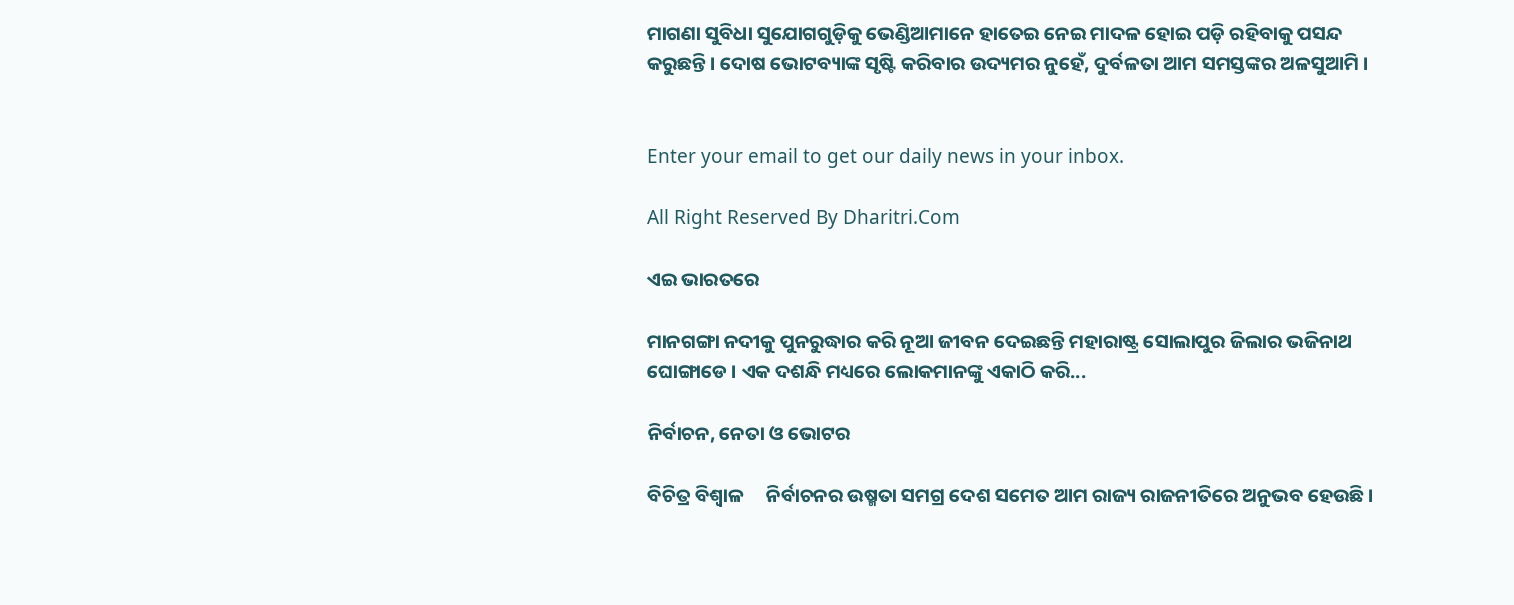ମାଗଣା ସୁବିଧା ସୁଯୋଗଗୁଡ଼ିକୁ ଭେଣ୍ଡିଆମାନେ ହାତେଇ ନେଇ ମାଦଳ ହୋଇ ପଡ଼ି ରହିବାକୁ ପସନ୍ଦ କରୁଛନ୍ତି। ଦୋଷ ଭୋଟବ୍ୟାଙ୍କ ସୃଷ୍ଟି କରିବାର ଉଦ୍ୟମର ନୁହେଁ, ଦୁର୍ବଳତା ଆମ ସମସ୍ତଙ୍କର ଅଳସୁଆମି ।


Enter your email to get our daily news in your inbox.

All Right Reserved By Dharitri.Com

ଏଇ ଭାରତରେ

ମାନଗଙ୍ଗା ନଦୀକୁ ପୁନରୁଦ୍ଧାର କରି ନୂଆ ଜୀବନ ଦେଇଛନ୍ତି ମହାରାଷ୍ଟ୍ର ସୋଲାପୁର ଜିଲାର ଭଜିନାଥ ଘୋଙ୍ଗାଡେ । ଏକ ଦଶନ୍ଧି ମଧ୍ୟରେ ଲୋକମାନଙ୍କୁ ଏକାଠି କରି...

ନିର୍ବାଚନ, ନେତା ଓ ଭୋଟର

ବିଚିତ୍ର ବିଶ୍ୱାଳ     ନିର୍ବାଚନର ଉଷ୍ମତା ସମଗ୍ର ଦେଶ ସମେତ ଆମ ରାଜ୍ୟ ରାଜନୀତିରେ ଅନୁଭବ ହେଉଛି।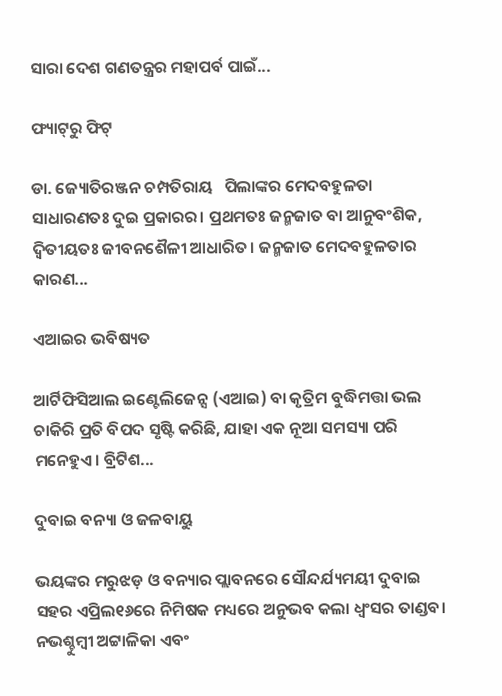ସାରା ଦେଶ ଗଣତନ୍ତ୍ରର ମହାପର୍ବ ପାଇଁ...

ଫ୍ୟାଟ୍‌ରୁ ଫିଟ୍‌

ଡା. ଜ୍ୟୋତିରଞ୍ଜନ ଚମ୍ପତିରାୟ   ପିଲାଙ୍କର ମେଦବହୁଳତା ସାଧାରଣତଃ ଦୁଇ ପ୍ରକାରର। ପ୍ରଥମତଃ ଜନ୍ମଜାତ ବା ଆନୁବଂଶିକ, ଦ୍ୱିତୀୟତଃ ଜୀବନଶୈଳୀ ଆଧାରିତ। ଜନ୍ମଜାତ ମେଦବହୁଳତାର କାରଣ...

ଏଆଇର ଭବିଷ୍ୟତ

ଆର୍ଟିଫିସିଆଲ ଇଣ୍ଟେଲିଜେନ୍ସ (ଏଆଇ) ବା କୃତ୍ରିମ ବୁଦ୍ଧିମତ୍ତା ଭଲ ଚାକିରି ପ୍ରତି ବିପଦ ସୃଷ୍ଟି କରିଛି, ଯାହା ଏକ ନୂଆ ସମସ୍ୟା ପରି ମନେହୁଏ। ବ୍ରିଟିଶ...

ଦୁବାଇ ବନ୍ୟା ଓ ଜଳବାୟୁ

ଭୟଙ୍କର ମରୁଝଡ଼ ଓ ବନ୍ୟାର ପ୍ଲାବନରେ ସୌନ୍ଦର୍ଯ୍ୟମୟୀ ଦୁବାଇ ସହର ଏପ୍ରିଲ୧୬ରେ ନିମିଷକ ମଧ୍ୟରେ ଅନୁଭବ କଲା ଧ୍ବଂସର ତାଣ୍ଡବ। ନଭଶ୍ଚୁମ୍ବୀ ଅଟ୍ଟାଳିକା ଏବଂ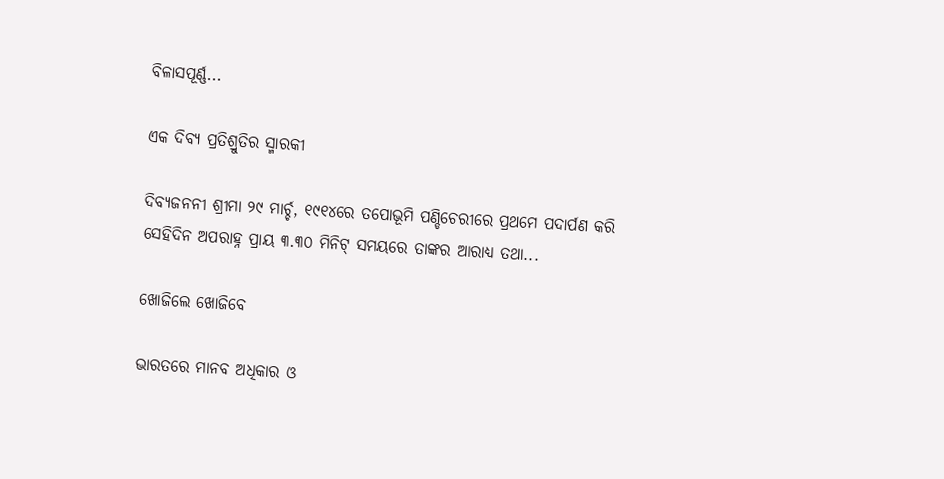ବିଳାସପୂର୍ଣ୍ଣ...

ଏକ ଦିବ୍ୟ ପ୍ରତିଶ୍ରୁତିର ସ୍ମାରକୀ

ଦିବ୍ୟଜନନୀ ଶ୍ରୀମା ୨୯ ମାର୍ଚ୍ଚ, ୧୯୧୪ରେ ତପୋଭୂମି ପଣ୍ଡିଚେରୀରେ ପ୍ରଥମେ ପଦାର୍ପଣ କରି ସେହିଦିନ ଅପରାହ୍ନ ପ୍ରାୟ ୩.୩୦ ମିନିଟ୍‌ ସମୟରେ ତାଙ୍କର ଆରାଧ୍ୟ ତଥା...

ଖୋଜିଲେ ଖୋଜିବେ

ଭାରତରେ ମାନବ ଅଧିକାର ଓ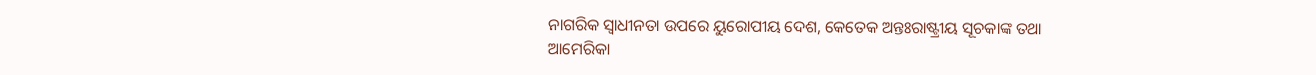ନାଗରିକ ସ୍ବାଧୀନତା ଉପରେ ୟୁରୋପୀୟ ଦେଶ, କେତେକ ଅନ୍ତଃରାଷ୍ଟ୍ରୀୟ ସୂଚକାଙ୍କ ତଥା ଆମେରିକା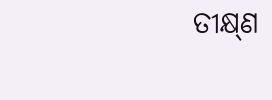ତୀକ୍ଷ୍‌ଣ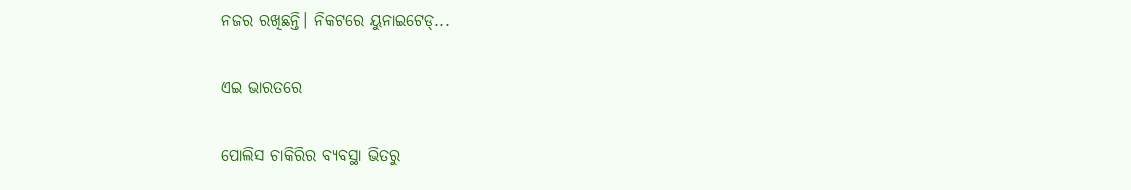ନଜର ରଖିଛନ୍ତି। ନିକଟରେ ୟୁନାଇଟେଡ୍‌...

ଏଇ ଭାରତରେ

ପୋଲିସ ଚାକିରିର ବ୍ୟବସ୍ଥା ଭିତରୁ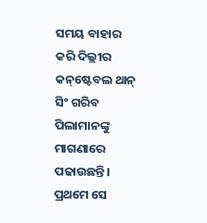ସମୟ ବାହାର କରି ଦିଲ୍ଲୀର କନ୍‌ଷ୍ଟେବଲ ଥାନ୍‌ ସିଂ ଗରିବ ପିଲାମାନଙ୍କୁ ମାଗଣାରେ ପଢାଉଛନ୍ତି। ପ୍ରଥମେ ସେ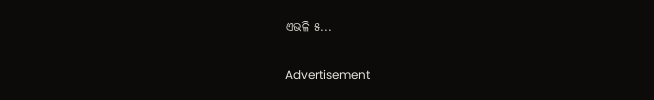ଏଭଳି ୫...

Advertisement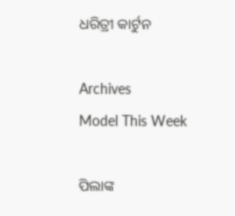ଧରିତ୍ରୀ କାର୍ଟୁନ

Archives
Model This Week

ପିଲାଙ୍କ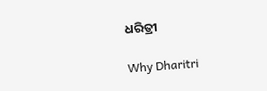ଧରିତ୍ରୀ

Why Dharitri